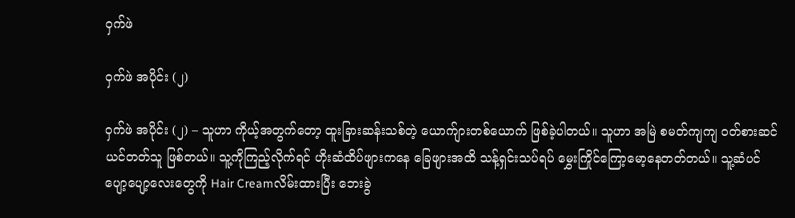ဝှက်ဖဲ

ဝှက်ဖဲ အပိုင်း (၂)

ဝှက်ဖဲ အပိုင်း (၂) – သူဟာ ကိုယ့်အတွက်တော့ ထူးခြားဆန်းသစ်တဲ့ ယောက်ျားတစ်ယောက် ဖြစ်ခဲ့ပါတယ်။ သူဟာ အမြဲ စမတ်ကျကျ ဝတ်စားဆင်ယင်တတ်သူ ဖြစ်တယ်။ သူ့ကိုကြည့်လိုက်ရင် ဟိုးဆံထိပ်ဖျားကနေ ခြေဖျားအထိ သန့်ရှင်းသပ်ရပ် မွှေးကြိုင်ကြော့မော့နေတတ်တယ်။ သူ့ဆံပင်ပျော့ပျော့လေးတွေကို Hair Creamလိမ်းထားပြီး ဘေးခွဲ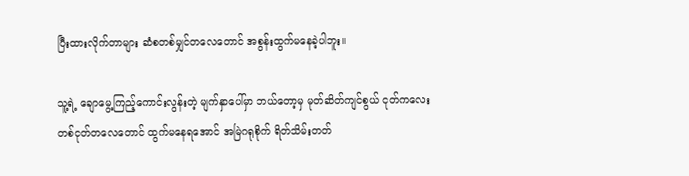ပြီးထားလိုက်တာများ ဆံစတစ်မျှင်တလေတောင် အစွန်းထွက်မနေခဲ့ပါဘူး။

သူ့ရဲ့ ချောမွေ့ကြည့်ကောင်းလွန်းတဲ့ မျက်နှာပေါ်မှာ ဘယ်တော့မှ မုတ်ဆိတ်ကျင်စွယ် ငုတ်ကလေး တစ်ငုတ်တလေတောင် ထွက်မနေရအောင် အမြဲဂရုစိုက် ရိတ်သိမ်းတတ်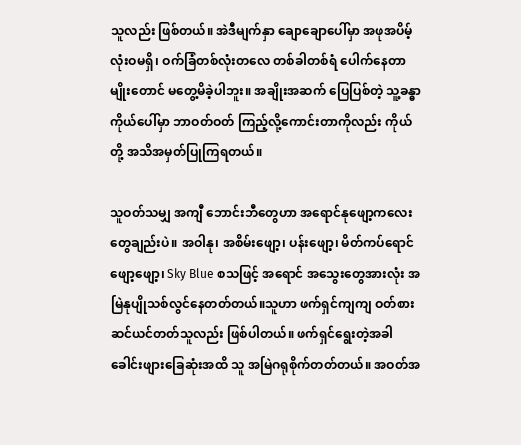သူလည်း ဖြစ်တယ်။ အဲဒီမျက်နှာ ချောချောပေါ်မှာ အဖုအပိမ့်လုံးဝမရှိ၊ ဝက်ခြံတစ်လုံးတလေ တစ်ခါတစ်ရံ ပေါက်နေတာမျိုးတောင် မတွေ့မိခဲ့ပါဘူး။ အချိုးအဆက် ပြေပြစ်တဲ့ သူ့ခန္ဓာကိုယ်ပေါ်မှာ ဘာဝတ်ဝတ် ကြည့်လို့ကောင်းတာကိုလည်း ကိုယ်တို့ အသိအမှတ်ပြုကြရတယ်။

သူဝတ်သမျှ အကျီ ဘောင်းဘီတွေဟာ အရောင်နုဖျော့ကလေးတွေချည်းပဲ။ အဝါနု၊ အစိမ်းဖျော့၊ ပန်းဖျော့၊ မိတ်ကပ်ရောင်ဖျော့ဖျော့၊ Sky Blue စသဖြင့် အရောင် အသွေးတွေအားလုံး အမြဲနုပျိုသစ်လွင်နေတတ်တယ်။သူဟာ ဖက်ရှင်ကျကျ ဝတ်စားဆင်ယင်တတ်သူလည်း ဖြစ်ပါတယ်။ ဖက်ရှင်ရွေးတဲ့အခါ ခေါင်းဖျားခြေဆုံးအထိ သူ အမြဲဂရုစိုက်တတ်တယ်။ အဝတ်အ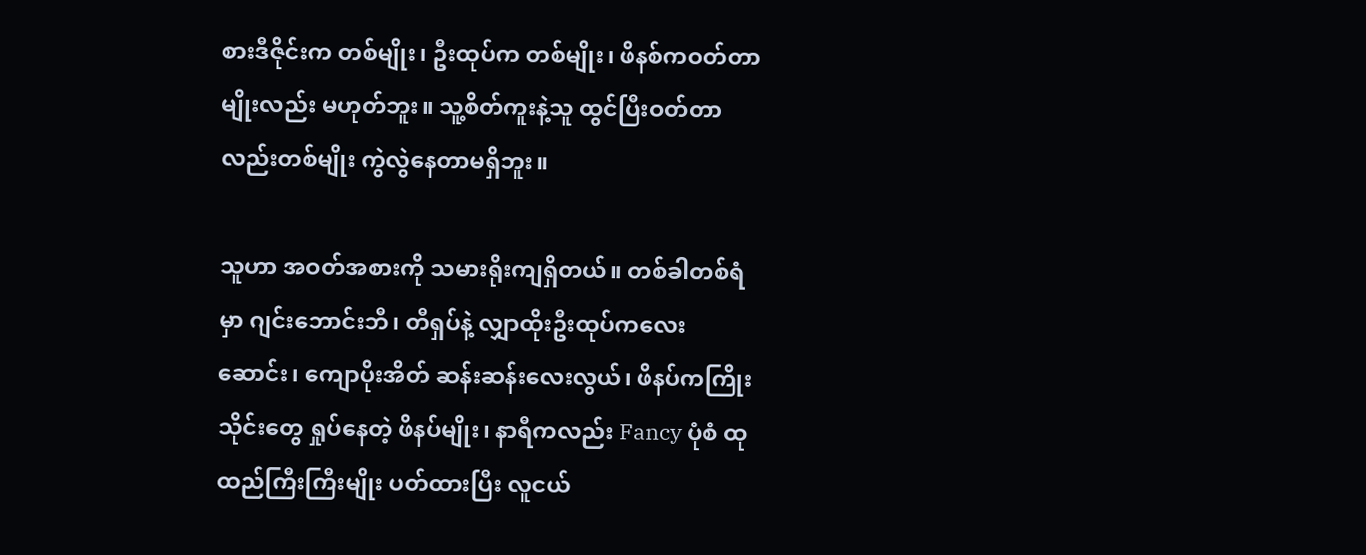စားဒီဇိုင်းက တစ်မျိုး၊ ဦးထုပ်က တစ်မျိုး၊ ဖိနစ်ကဝတ်တာမျိုးလည်း မဟုတ်ဘူး။ သူ့စိတ်ကူးနဲ့သူ ထွင်ပြီးဝတ်တာလည်းတစ်မျိုး ကွဲလွဲနေတာမရှိဘူး။

သူဟာ အဝတ်အစားကို သမားရိုးကျရှိတယ်။ တစ်ခါတစ်ရံမှာ ဂျင်းဘောင်းဘီ၊ တီရှပ်နဲ့ လျှာထိုးဦးထုပ်ကလေးဆောင်း၊ ကျောပိုးအိတ် ဆန်းဆန်းလေးလွယ်၊ ဖိနပ်ကကြိုးသိုင်းတွေ ရှုပ်နေတဲ့ ဖိနပ်မျိုး၊ နာရီကလည်း Fancy ပုံစံ ထုထည်ကြီးကြီးမျိုး ပတ်ထားပြီး လူငယ်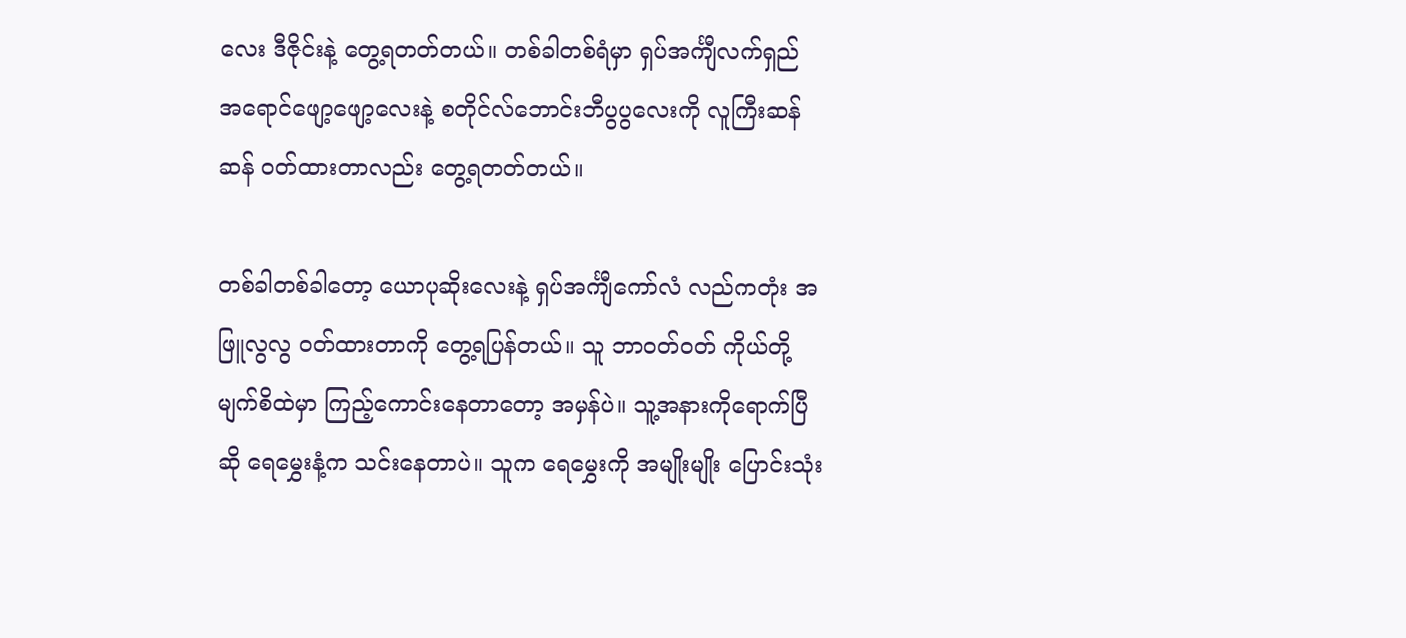လေး ဒီဇိုင်းနဲ့ တွေ့ရတတ်တယ်။ တစ်ခါတစ်ရံမှာ ရှပ်အင်္ကျီလက်ရှည် အရောင်ဖျော့ဖျော့လေးနဲ့ စတိုင်လ်ဘောင်းဘီပွပွလေးကို လူကြီးဆန်ဆန် ဝတ်ထားတာလည်း တွေ့ရတတ်တယ်။

တစ်ခါတစ်ခါတော့ ယောပုဆိုးလေးနဲ့ ရှပ်အင်္ကျီကော်လံ လည်ကတုံး အဖြူလွလွ ဝတ်ထားတာကို တွေ့ရပြန်တယ်။ သူ ဘာဝတ်ဝတ် ကိုယ်တို့မျက်စိထဲမှာ ကြည့်ကောင်းနေတာတော့ အမှန်ပဲ။ သူ့အနားကိုရောက်ပြီဆို ရေမွှေးနံ့က သင်းနေတာပဲ။ သူက ရေမွှေးကို အမျိုးမျိုး ပြောင်းသုံး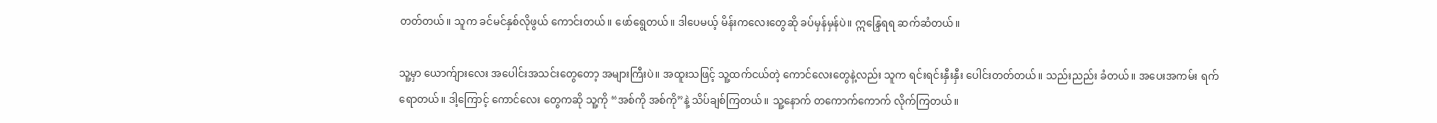တတ်တယ်။ သူက ခင်မင်နှစ်လိုဖွယ် ကောင်းတယ်။ ဖော်ရွေတယ်။ ဒါပေမယ့် မိန်းကလေးတွေဆို ခပ်မှန်မှန်ပဲ။ ဣန္ဒြေရရ ဆက်ဆံတယ်။

သူ့မှာ ယောက်ျားလေး အပေါင်းအသင်းတွေတော့ အများကြီးပဲ။ အထူးသဖြင့် သူ့ထက်ငယ်တဲ့ ကောင်လေးတွေနဲ့လည်း သူက ရင်းရင်းနှီးနှီး ပေါင်းတတ်တယ်။ သည်းညည်း ခံတယ်။ အပေးအကမ်း ရက်ရောတယ်။ ဒါ့ကြောင့် ကောင်လေး တွေကဆို သူ့ကို “အစ်ကို အစ်ကို”နဲ့ သိပ်ချစ်ကြတယ်။ သူ့နောက် တကောက်ကောက် လိုက်ကြတယ်။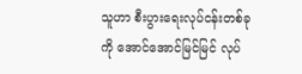သူဟာ စီးပွားရေးလုပ်ငန်းတစ်ခုကို အောင်အောင်မြင်မြင် လုပ်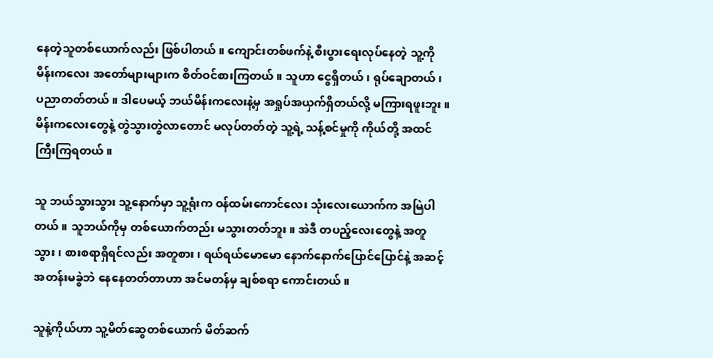နေတဲ့သူတစ်ယောက်လည်း ဖြစ်ပါတယ်။ ကျောင်းတစ်ဖက်နဲ့ စီးပွားရေးလုပ်နေတဲ့ သူ့ကို မိန်းကလေး အတော်များများက စိတ်ဝင်စားကြတယ်။ သူဟာ ငွေရှိတယ်၊ ရုပ်ချောတယ်၊ ပညာတတ်တယ်။ ဒါပေမယ့် ဘယ်မိန်းကလေးနဲ့မှ အရှုပ်အယှက်ရှိတယ်လို့ မကြားရဖူးဘူး။ မိန်းကလေးတွေနဲ့ တွဲသွားတွဲလာတောင် မလုပ်တတ်တဲ့ သူ့ရဲ့ သန့်စင်မှုကို ကိုယ်တို့ အထင်ကြီးကြရတယ်။

သူ ဘယ်သွားသွား သူ့နောက်မှာ သူ့ရုံးက ဝန်ထမ်းကောင်လေး သုံးလေးယောက်က အမြဲပါတယ်။ သူဘယ်ကိုမှ တစ်ယောက်တည်း မသွားတတ်ဘူး။ အဲဒီ တပည့်လေးတွေနဲ့ အတူသွား၊ စားစရာရှိရင်လည်း အတူစား၊ ရယ်ရယ်မောမော နောက်နောက်ပြောင်ပြောင်နဲ့ အဆင့်အတန်းမခွဲဘဲ နေနေတတ်တာဟာ အင်မတန်မှ ချစ်စရာ ကောင်းတယ်။

သူနဲ့ကိုယ်ဟာ သူ့မိတ်ဆွေတစ်ယောက် မိတ်ဆက်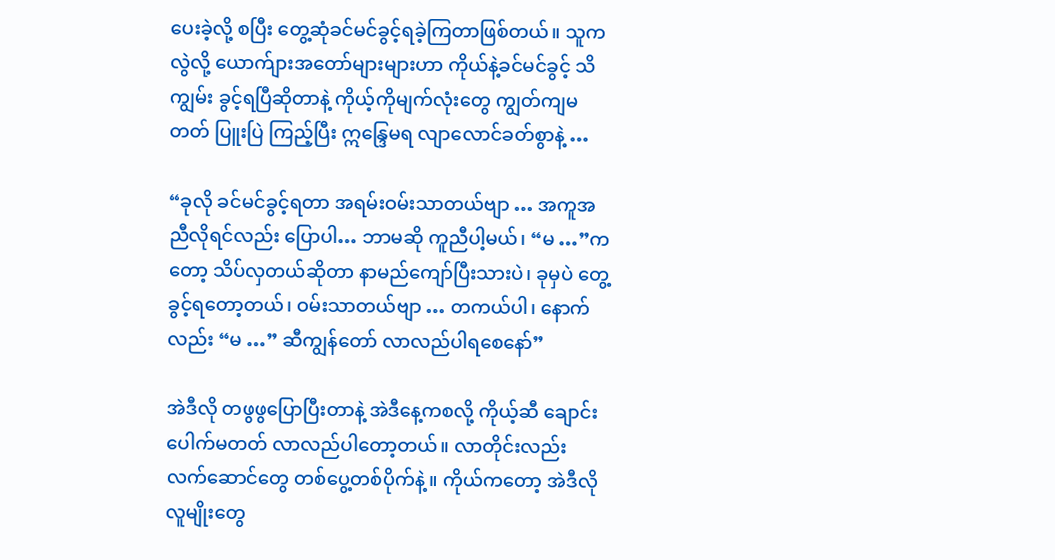ပေးခဲ့လို့ စပြီး တွေ့ဆုံခင်မင်ခွင့်ရခဲ့ကြတာဖြစ်တယ်။ သူက လွဲလို့ ယောက်ျားအတော်များများဟာ ကိုယ်နဲ့ခင်မင်ခွင့် သိကျွမ်း ခွင့်ရပြီဆိုတာနဲ့ ကိုယ့်ကိုမျက်လုံးတွေ ကျွတ်ကျမတတ် ပြူးပြဲ ကြည့်ပြီး ဣန္ဒြေမရ လျာလောင်ခတ်စွာနဲ့ …

“ခုလို ခင်မင်ခွင့်ရတာ အရမ်းဝမ်းသာတယ်ဗျာ … အကူအညီလိုရင်လည်း ပြောပါ… ဘာမဆို ကူညီပါ့မယ်၊ “မ …”ကတော့ သိပ်လှတယ်ဆိုတာ နာမည်ကျော်ပြီးသားပဲ၊ ခုမှပဲ တွေ့ခွင့်ရတော့တယ်၊ ဝမ်းသာတယ်ဗျာ … တကယ်ပါ၊ နောက်လည်း “မ …” ဆီကျွန်တော် လာလည်ပါရစေနော်”

အဲဒီလို တဖွဖွပြောပြီးတာနဲ့ အဲဒီနေ့ကစလို့ ကိုယ့်ဆီ ချောင်းပေါက်မတတ် လာလည်ပါတော့တယ်။ လာတိုင်းလည်း လက်ဆောင်တွေ တစ်ပွေ့တစ်ပိုက်နဲ့။ ကိုယ်ကတော့ အဲဒီလို လူမျိုးတွေ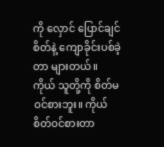ကို လှောင် ပြောင်ချင်စိတ်နဲ့ ကျောခိုင်းပစ်ခဲ့တာ များတယ်။ ကိုယ် သူတို့ကို စိတ်မဝင်စားဘူး။ ကိုယ် စိတ်ဝင်စားတာ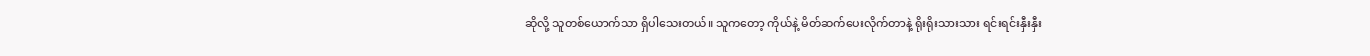ဆိုလို့ သူတစ်ယောက်သာ ရှိပါသေးတယ်။ သူကတော့ ကိုယ်နဲ့ မိတ်ဆက်ပေးလိုက်တာနဲ့ ရိုးရိုးသားသား ရင်းရင်းနှီးနှီး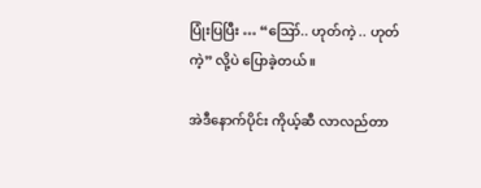ပြုံးပြပြီး … “ဪ.. ဟုတ်ကဲ့ .. ဟုတ်ကဲ့” လို့ပဲ ပြောခဲ့တယ်။

အဲဒီနောက်ပိုင်း ကိုယ့်ဆီ လာလည်တာ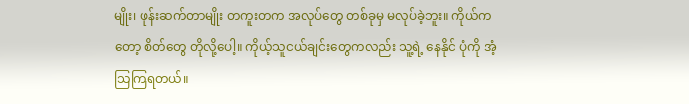မျိုး၊ ဖုန်းဆက်တာမျိုး တကူးတက အလုပ်တွေ တစ်ခုမှ မလုပ်ခဲ့ဘူး။ ကိုယ်ကတော့ စိတ်တွေ တိုလို့ပေါ့။ ကိုယ့်သူငယ်ချင်းတွေကလည်း သူ့ရဲ့ နေနိုင် ပုံကို အံ့သြကြရတယ်။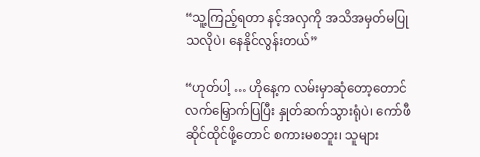“သူ့ကြည့်ရတာ နင့်အလှကို အသိအမှတ်မပြုသလိုပဲ၊ နေနိုင်လွန်းတယ်”

“ဟုတ်ပါ့ … ဟိုနေ့က လမ်းမှာဆုံတော့တောင် လက်မြှောက်ပြပြီး နှုတ်ဆက်သွားရုံပဲ၊ ကော်ဖီဆိုင်ထိုင်ဖို့တောင် စကားမစဘူး၊ သူများ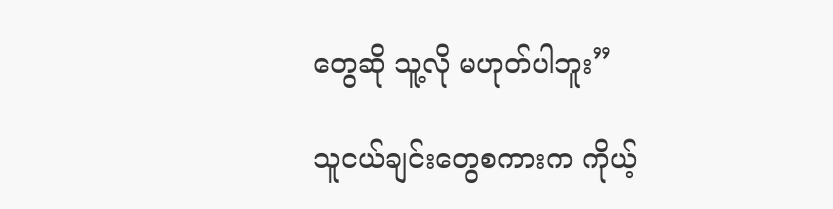တွေဆို သူ့လို မဟုတ်ပါဘူး”

သူငယ်ချင်းတွေစကားက ကိုယ့်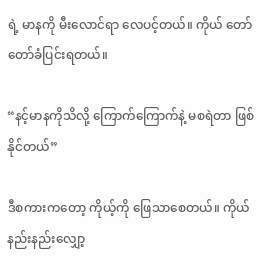ရဲ့ မာနကို မီးလောင်ရာ လေပင့်တယ်။ ကိုယ် တော်တော်ခံပြင်းရတယ်။

“နင့်မာနကိုသိလို့ ကြောက်ကြောက်နဲ့ မစရဲတာ ဖြစ်နိုင်တယ်”

ဒီစကားကတော့ ကိုယ့်ကို ဖြေသာစေတယ်။ ကိုယ်နည်းနည်းလျှော့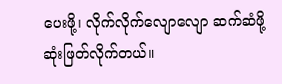ပေးဖို့၊ လိုက်လိုက်လျောလျော ဆက်ဆံဖို့ ဆုံးဖြတ်လိုက်တယ်။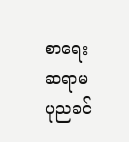စာရေးဆရာမ ပုညခင်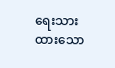ရေးသားထားသော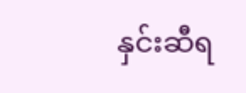နှင်းဆီရ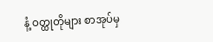နံ့ ဝတ္ထုတိုများ စာအုပ်မှ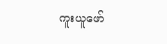ကူးယူဖော်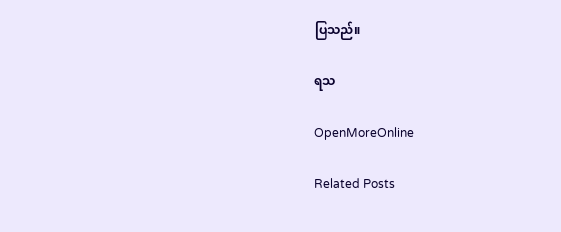ပြသည်။

ရသ

OpenMoreOnline

Related Posts